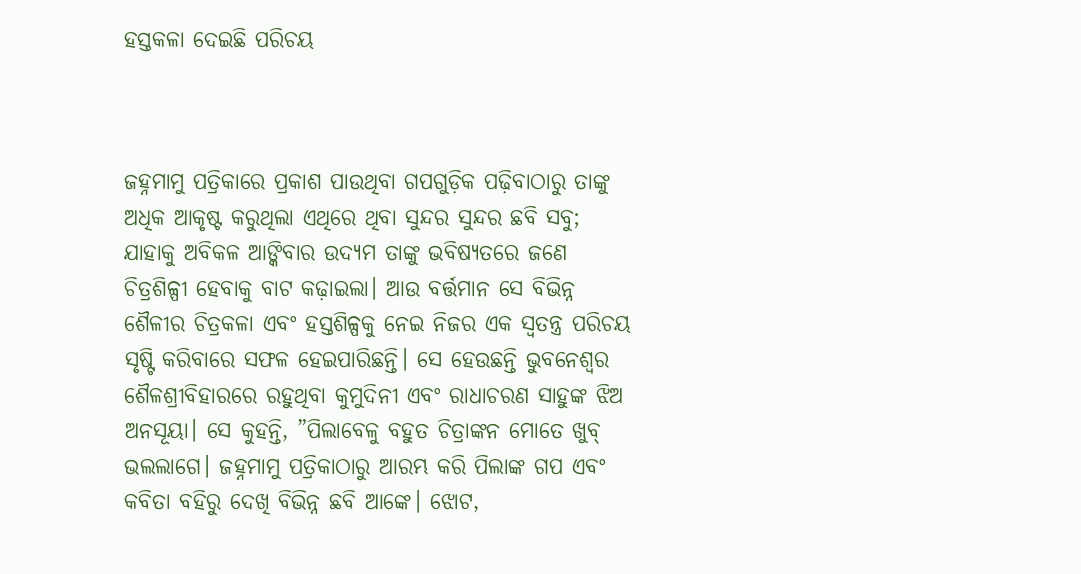ହସ୍ତକଳା ଦେଇଛି ପରିଚୟ



ଜହ୍ନମାମୁ ପତ୍ରିକାରେ ପ୍ରକାଶ ପାଉଥିବା ଗପଗୁଡ଼ିକ ପଢ଼ିବାଠାରୁ ତାଙ୍କୁ ଅଧିକ ଆକୃଷ୍ଟ କରୁଥିଲା ଏଥିରେ ଥିବା ସୁନ୍ଦର ସୁନ୍ଦର ଛବି ସବୁ; ଯାହାକୁ ଅବିକଳ ଆଙ୍କିବାର ଉଦ୍ୟମ ତାଙ୍କୁ ଭବିଷ୍ୟତରେ ଜଣେ ଚିତ୍ରଶିଳ୍ପୀ ହେବାକୁ ବାଟ କଢ଼ାଇଲା। ଆଉ ବର୍ତ୍ତମାନ ସେ ବିଭିନ୍ନ ଶୈଳୀର ଚିତ୍ରକଳା ଏବଂ ହସ୍ତଶିଳ୍ପକୁ ନେଇ ନିଜର ଏକ ସ୍ବତନ୍ତ୍ର ପରିଚୟ ସୃଷ୍ଟି କରିବାରେ ସଫଳ ହେଇପାରିଛନ୍ତି। ସେ ହେଉଛନ୍ତି ଭୁବନେଶ୍ୱର ଶୈଳଶ୍ରୀବିହାରରେ ରହୁଥିବା କୁମୁଦିନୀ ଏବଂ ରାଧାଚରଣ ସାହୁଙ୍କ ଝିଅ ଅନସୂୟା। ସେ କୁହନ୍ତି, ”ପିଲାବେଳୁ ବହୁତ ଚିତ୍ରାଙ୍କନ ମୋତେ ଖୁବ୍‌ ଭଲଲାଗେ। ଜହ୍ନମାମୁ ପତ୍ରିକାଠାରୁ ଆରମ୍ଭ କରି ପିଲାଙ୍କ ଗପ ଏବଂ କବିତା ବହିରୁ ଦେଖି ବିଭିନ୍ନ ଛବି ଆଙ୍କେ। ଝୋଟ,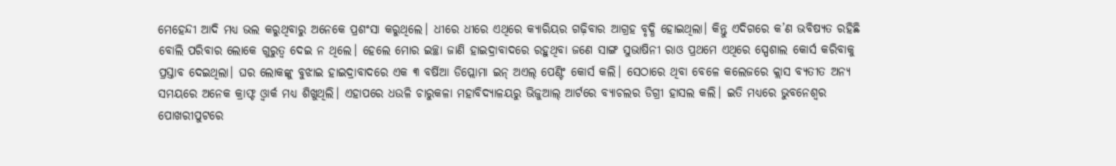ମେହେନ୍ଦୀ ଆଦି ମଧ୍ୟ ଭଲ କରୁଥିବାରୁ ଅନେକେ ପ୍ରଶଂସା କରୁଥିଲେ। ଧୀରେ ଧୀରେ ଏଥିରେ କ୍ୟାରିୟର ଗଢ଼ିବାର ଆଗ୍ରହ ବୃଦ୍ଧି ହୋଇଥିଲା। କିନ୍ତୁ ଏଦିଗରେ କ’ଣ ଭବିଷ୍ୟତ ରହିଛି ବୋଲି ପରିବାର ଲୋକେ ଗୁରୁତ୍ୱ ଦେଇ ନ ଥିଲେ। ହେଲେ ମୋର ଇଚ୍ଛା ଜାଣି ହାଇଦ୍ରାବାଦରେ ରହୁଥିବା ଜଣେ ସାଙ୍ଗ ସୁଭାଷିନୀ ରାଓ ପ୍ରଥମେ ଏଥିରେ ସ୍ପେଶାଲ କୋର୍ସ କରିବାକୁ ପ୍ରସ୍ତାବ ଦେଇଥିଲା। ଘର ଲୋକଙ୍କୁ ବୁଝାଇ ହାଇଦ୍ରାବାଦରେ ଏକ ୩ ବର୍ଷିଆ ଡିପ୍ଲୋମା ଇନ୍‌ ଅଏଲ୍‌ ପେଣ୍ଟିଂ କୋର୍ସ କଲି। ସେଠାରେ ଥିବା ବେଳେ କଲେଜରେ କ୍ଲାସ ବ୍ୟତୀତ ଅନ୍ୟ ସମୟରେ ଅନେକ କ୍ରାଫ୍ଟ ଓ୍ବାର୍କ ମଧ୍ୟ ଶିଖୁଥିଲି। ଏହାପରେ ଧଉଳି ଚାରୁକଳା ମହାବିଦ୍ୟାଳୟରୁ ଭିଜୁଆଲ୍‌ ଆର୍ଟରେ ବ୍ୟାଚଲର ଡିଗ୍ରୀ ହାସଲ କଲି। ଇତି ମଧ୍ୟରେ ଭୁବନେଶ୍ୱର ପୋଖରୀପୁଟରେ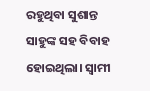ରହୁଥିବା ସୁଶାନ୍ତ ସାହୁଙ୍କ ସହ ବିବାହ ହୋଇଥିଲା। ସ୍ବାମୀ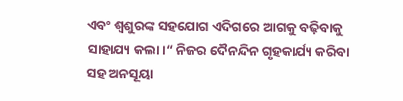ଏବଂ ଶ୍ୱଶୁରଙ୍କ ସହଯୋଗ ଏଦିଗରେ ଆଗକୁ ବଢ଼ିବାକୁ ସାହାଯ୍ୟ କଲା।“ ନିଜର ଦୈନନ୍ଦିନ ଗୃହକାର୍ଯ୍ୟ କରିବା ସହ ଅନସୂୟା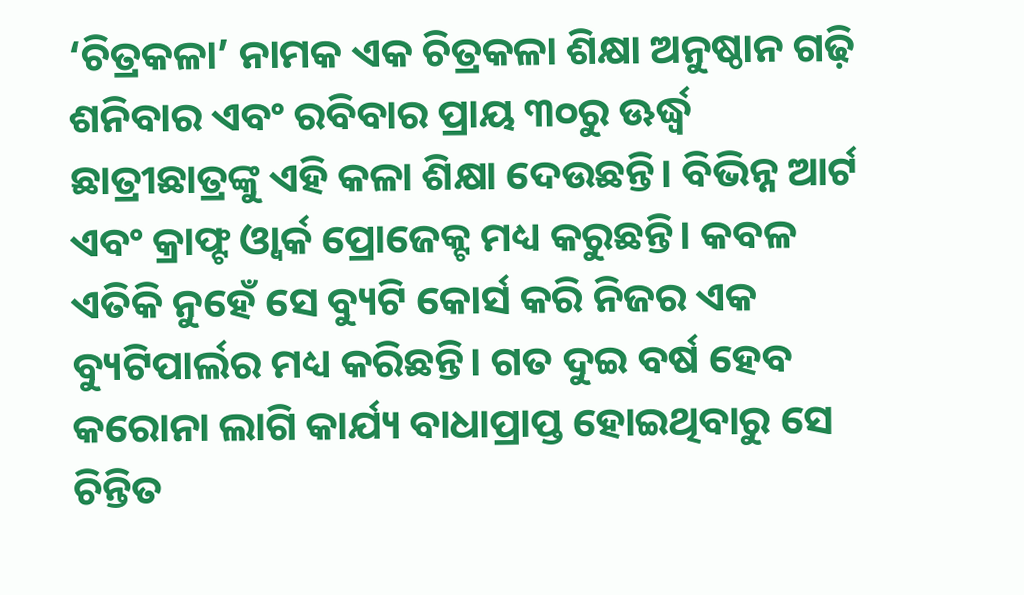‘ଚିତ୍ରକଳା’ ନାମକ ଏକ ଚିତ୍ରକଳା ଶିକ୍ଷା ଅନୁଷ୍ଠାନ ଗଢ଼ି ଶନିବାର ଏବଂ ରବିବାର ପ୍ରାୟ ୩୦ରୁ ଊର୍ଦ୍ଧ୍ୱ ଛାତ୍ରୀଛାତ୍ରଙ୍କୁ ଏହି କଳା ଶିକ୍ଷା ଦେଉଛନ୍ତି। ବିଭିନ୍ନ ଆର୍ଟ ଏବଂ କ୍ରାଫ୍ଟ ଓ୍ବାର୍କ ପ୍ରୋଜେକ୍ଟ ମଧ୍ୟ କରୁଛନ୍ତି। କବଳ ଏତିକି ନୁହେଁ ସେ ବ୍ୟୁଟି କୋର୍ସ କରି ନିଜର ଏକ ବ୍ୟୁଟିପାର୍ଲର ମଧ୍ୟ କରିଛନ୍ତି। ଗତ ଦୁଇ ବର୍ଷ ହେବ କରୋନା ଲାଗି କାର୍ଯ୍ୟ ବାଧାପ୍ରାପ୍ତ ହୋଇଥିବାରୁ ସେ ଚିନ୍ତିତ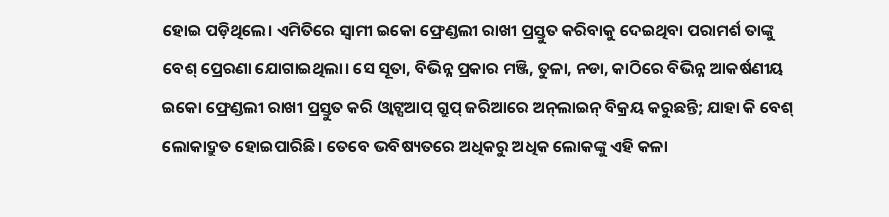ହୋଇ ପଡ଼ିଥିଲେ। ଏମିତିରେ ସ୍ବାମୀ ଇକୋ ଫ୍ରେଣ୍ଡଲୀ ରାଖୀ ପ୍ରସ୍ତୁତ କରିବାକୁ ଦେଇଥିବା ପରାମର୍ଶ ତାଙ୍କୁ ବେଶ୍‌ ପ୍ରେରଣା ଯୋଗାଇଥିଲା। ସେ ସୂତା, ବିଭିନ୍ନ ପ୍ରକାର ମଞ୍ଜି, ତୁଳା, ନଡା, କାଠିରେ ବିଭିନ୍ନ ଆକର୍ଷଣୀୟ ଇକୋ ଫ୍ରେଣ୍ଡଲୀ ରାଖୀ ପ୍ରସ୍ତୁତ କରି ଓ୍ବାଟ୍ସଆପ୍‌ ଗ୍ରୁପ୍‌ ଜରିଆରେ ଅନ୍‌ଲାଇନ୍‌ ବିକ୍ରୟ କରୁଛନ୍ତି; ଯାହା କି ବେଶ୍‌ ଲୋକାଦ୍ରୁତ ହୋଇପାରିଛି। ତେବେ ଭବିଷ୍ୟତରେ ଅଧିକରୁ ଅଧିକ ଲୋକଙ୍କୁ ଏହି କଳା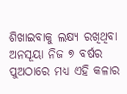ଶିଖାଇବାକୁ ଲକ୍ଷ୍ୟ ରଖିଥିବା ଅନସୂୟା ନିଜ ୭ ବର୍ଷର ପୁଅଠାରେ ମଧ୍ୟ ଏହି କଳାର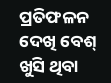ପ୍ରତିଫଳନ ଦେଖି ବେଶ୍‌ ଖୁସି ଥିବା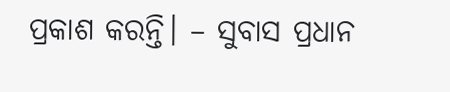ପ୍ରକାଶ କରନ୍ତି। – ସୁବାସ ପ୍ରଧାନ